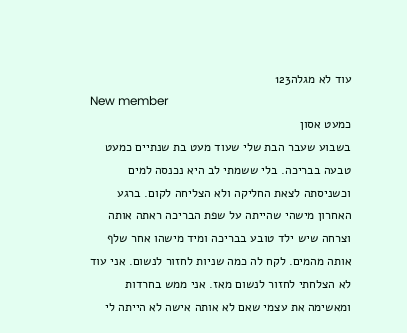עוד לא מגלה123
New member
כמעט אסון
בשבוע שעבר הבת שלי שעוד מעט בת שנתיים כמעט טבעה בבריכה. בלי ששמתי לב היא נכנסה למים וכשניסתה לצאת החליקה ולא הצליחה לקום. ברגע האחרון מישהי שהייתה על שפת הבריכה ראתה אותה וצרחה שיש ילד טובע בבריכה ומיד מישהו אחר שלף אותה מהמים. לקח לה כמה שניות לחזור לנשום. אני עוד לא הצלחתי לחזור לנשום מאז. אני ממש בחרדות ומאשימה את עצמי שאם לא אותה אישה לא הייתה לי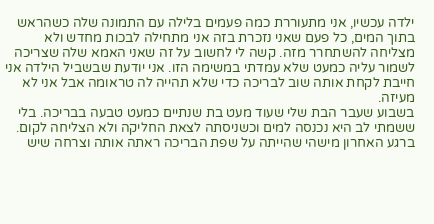ילדה עכשיו, אני מתעוררת כמה פעמים בלילה עם התמונה שלה כשהראש בתוך המים, כל פעם שאני נזכרת בזה אני מתחילה לבכות מחדש ולא מצליחה להשתחרר מזה. קשה לי לחשוב על זה שאני האמא שלה שצריכה לשמור עליה כמעט שלא עמדתי במשימה הזו. אני יודעת שבשביל הילדה אני חייבת לקחת אותה שוב לבריכה כדי שלא תהייה לה טראומה אבל אני לא מעיזה.
בשבוע שעבר הבת שלי שעוד מעט בת שנתיים כמעט טבעה בבריכה. בלי ששמתי לב היא נכנסה למים וכשניסתה לצאת החליקה ולא הצליחה לקום. ברגע האחרון מישהי שהייתה על שפת הבריכה ראתה אותה וצרחה שיש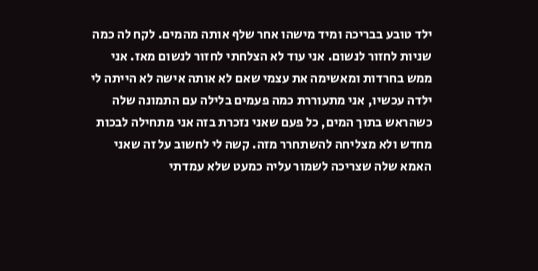ילד טובע בבריכה ומיד מישהו אחר שלף אותה מהמים. לקח לה כמה שניות לחזור לנשום. אני עוד לא הצלחתי לחזור לנשום מאז. אני ממש בחרדות ומאשימה את עצמי שאם לא אותה אישה לא הייתה לי ילדה עכשיו, אני מתעוררת כמה פעמים בלילה עם התמונה שלה כשהראש בתוך המים, כל פעם שאני נזכרת בזה אני מתחילה לבכות מחדש ולא מצליחה להשתחרר מזה. קשה לי לחשוב על זה שאני האמא שלה שצריכה לשמור עליה כמעט שלא עמדתי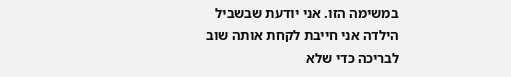במשימה הזו. אני יודעת שבשביל הילדה אני חייבת לקחת אותה שוב לבריכה כדי שלא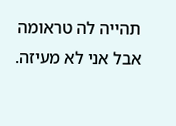תהייה לה טראומה אבל אני לא מעיזה.